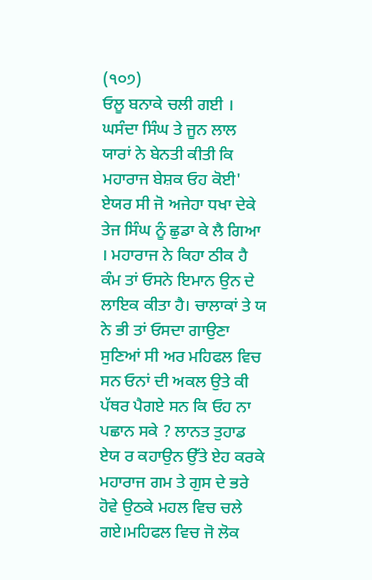(੧੦੭)
ਓਲੂ ਬਨਾਕੇ ਚਲੀ ਗਈ । ਘਸੰਦਾ ਸਿੰਘ ਤੇ ਜੂਨ ਲਾਲ
ਯਾਰਾਂ ਨੇ ਬੇਨਤੀ ਕੀਤੀ ਕਿ ਮਹਾਰਾਜ ਬੇਸ਼ਕ ਓਹ ਕੋਈ' ਏਯਰ ਸੀ ਜੋ ਅਜੇਹਾ ਧਖਾ ਦੇਕੇ ਤੇਜ ਸਿੰਘ ਨੂੰ ਛੁਡਾ ਕੇ ਲੈ ਗਿਆ । ਮਹਾਰਾਜ ਨੇ ਕਿਹਾ ਠੀਕ ਹੈ ਕੰਮ ਤਾਂ ਓਸਨੇ ਇਮਾਨ ਉਨ ਦੇ ਲਾਇਕ ਕੀਤਾ ਹੈ। ਚਾਲਾਕਾਂ ਤੇ ਯ ਨੇ ਭੀ ਤਾਂ ਓਸਦਾ ਗਾਉਣਾ ਸੁਣਿਆਂ ਸੀ ਅਰ ਮਹਿਫਲ ਵਿਚ ਸਨ ਓਨਾਂ ਦੀ ਅਕਲ ਉਤੇ ਕੀ ਪੱਥਰ ਪੈਗਏ ਸਨ ਕਿ ਓਹ ਨਾ ਪਛਾਨ ਸਕੇ ? ਲਾਨਤ ਤੁਹਾਡ ਏਯ ਰ ਕਹਾਉਨ ਉੱਤੇ ਏਹ ਕਰਕੇ ਮਹਾਰਾਜ ਗਮ ਤੇ ਗੁਸ ਦੇ ਭਰੇ ਹੋਵੇ ਉਠਕੇ ਮਹਲ ਵਿਚ ਚਲੇ ਗਏ।ਮਹਿਫਲ ਵਿਚ ਜੋ ਲੋਕ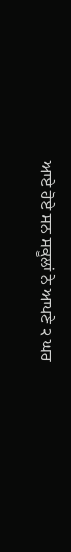ਆਏ ਹੋਏ ਸਨ ਸਕੂਲਾਂ ਨੇ ਆਪਣੇ ੨ ਘਰ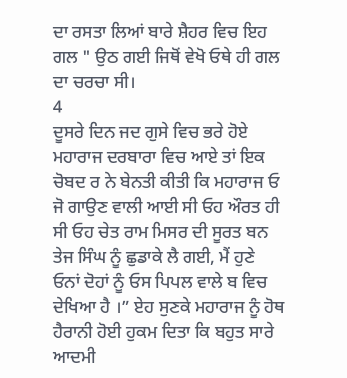ਦਾ ਰਸਤਾ ਲਿਆਂ ਬਾਰੇ ਸ਼ੈਹਰ ਵਿਚ ਇਹ ਗਲ " ਉਠ ਗਈ ਜਿਥੋਂ ਵੇਖੋ ਓਥੇ ਹੀ ਗਲ ਦਾ ਚਰਚਾ ਸੀ।
4
ਦੂਸਰੇ ਦਿਨ ਜਦ ਗੁਸੇ ਵਿਚ ਭਰੇ ਹੋਏ ਮਹਾਰਾਜ ਦਰਬਾਰਾ ਵਿਚ ਆਏ ਤਾਂ ਇਕ ਚੋਬਦ ਰ ਨੇ ਬੇਨਤੀ ਕੀਤੀ ਕਿ ਮਹਾਰਾਜ ਓ ਜੋ ਗਾਉਣ ਵਾਲੀ ਆਈ ਸੀ ਓਹ ਔਰਤ ਹੀ ਸੀ ਓਹ ਚੇਤ ਰਾਮ ਮਿਸਰ ਦੀ ਸੂਰਤ ਬਨ ਤੇਜ ਸਿੰਘ ਨੂੰ ਛੁਡਾਕੇ ਲੈ ਗਈ, ਮੈਂ ਹੁਣੇ ਓਨਾਂ ਦੋਹਾਂ ਨੂੰ ਓਸ ਪਿਪਲ ਵਾਲੇ ਬ ਵਿਚ ਦੇਖਿਆ ਹੈ ।” ਏਹ ਸੁਣਕੇ ਮਹਾਰਾਜ ਨੂੰ ਹੋਥ ਹੈਰਾਨੀ ਹੋਈ ਹੁਕਮ ਦਿਤਾ ਕਿ ਬਹੁਤ ਸਾਰੇ ਆਦਮੀ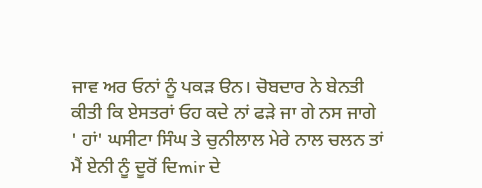ਜਾਵ ਅਰ ਓਨਾਂ ਨੂੰ ਪਕੜ ੳਨ। ਚੋਬਦਾਰ ਨੇ ਬੇਨਤੀ ਕੀਤੀ ਕਿ ਏਸਤਰਾਂ ਓਹ ਕਦੇ ਨਾਂ ਫੜੇ ਜਾ ਗੇ ਨਸ ਜਾਗੇ ' ਹਾਂ' ਘਸੀਟਾ ਸਿੰਘ ਤੇ ਚੁਨੀਲਾਲ ਮੇਰੇ ਨਾਲ ਚਲਨ ਤਾਂ ਮੈਂ ਏਨੀ ਨੂੰ ਦੂਰੋਂ ਦਿmir ਦੇ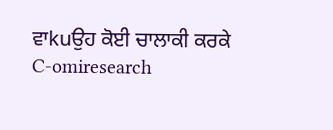ਵਾkuਉਹ ਕੋਈ ਚਾਲਾਕੀ ਕਰਕੇ
C-omiresearch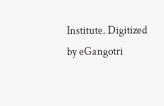Institute. Digitized by eGangotri